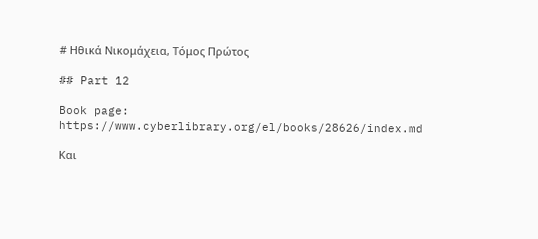# Ηθικά Νικομάχεια, Τόμος Πρώτος

## Part 12

Book page: https://www.cyberlibrary.org/el/books/28626/index.md

Και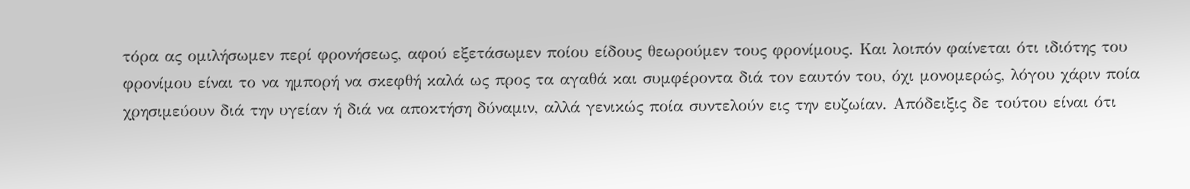τόρα ας ομιλήσωμεν περί φρονήσεως, αφού εξετάσωμεν ποίου είδους θεωρούμεν τους φρονίμους. Και λοιπόν φαίνεται ότι ιδιότης του φρονίμου είναι το να ημπορή να σκεφθή καλά ως προς τα αγαθά και συμφέροντα διά τον εαυτόν του, όχι μονομερώς, λόγου χάριν ποία χρησιμεύουν διά την υγείαν ή διά να αποκτήση δύναμιν, αλλά γενικώς ποία συντελούν εις την ευζωίαν. Απόδειξις δε τούτου είναι ότι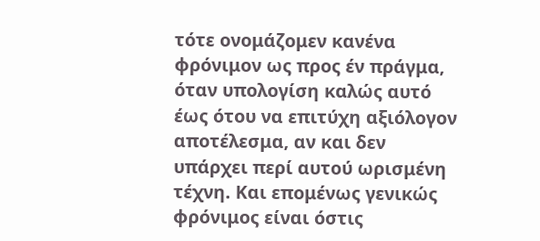τότε ονομάζομεν κανένα φρόνιμον ως προς έν πράγμα, όταν υπολογίση καλώς αυτό έως ότου να επιτύχη αξιόλογον αποτέλεσμα, αν και δεν υπάρχει περί αυτού ωρισμένη τέχνη. Και επομένως γενικώς φρόνιμος είναι όστις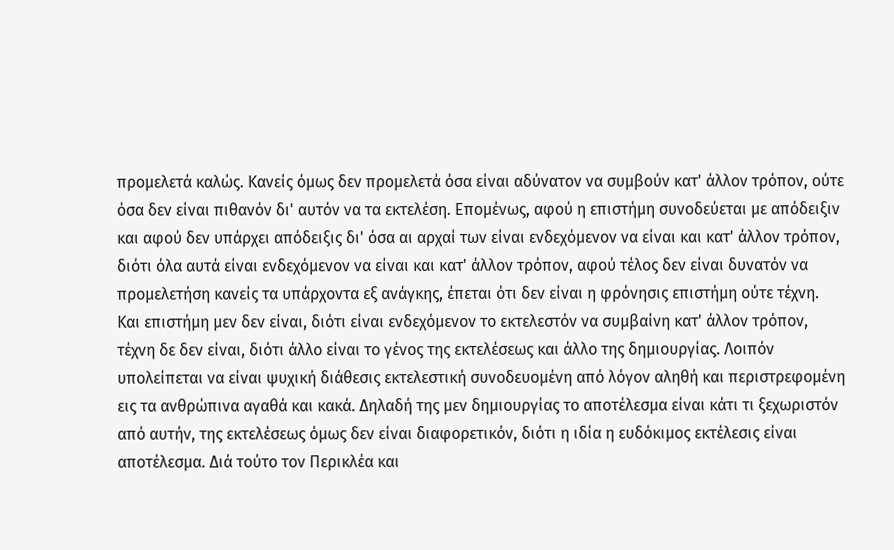προμελετά καλώς. Κανείς όμως δεν προμελετά όσα είναι αδύνατον να συμβούν κατ' άλλον τρόπον, ούτε όσα δεν είναι πιθανόν δι' αυτόν να τα εκτελέση. Επομένως, αφού η επιστήμη συνοδεύεται με απόδειξιν και αφού δεν υπάρχει απόδειξις δι' όσα αι αρχαί των είναι ενδεχόμενον να είναι και κατ' άλλον τρόπον, διότι όλα αυτά είναι ενδεχόμενον να είναι και κατ' άλλον τρόπον, αφού τέλος δεν είναι δυνατόν να προμελετήση κανείς τα υπάρχοντα εξ ανάγκης, έπεται ότι δεν είναι η φρόνησις επιστήμη ούτε τέχνη. Και επιστήμη μεν δεν είναι, διότι είναι ενδεχόμενον το εκτελεστόν να συμβαίνη κατ' άλλον τρόπον, τέχνη δε δεν είναι, διότι άλλο είναι το γένος της εκτελέσεως και άλλο της δημιουργίας. Λοιπόν υπολείπεται να είναι ψυχική διάθεσις εκτελεστική συνοδευομένη από λόγον αληθή και περιστρεφομένη εις τα ανθρώπινα αγαθά και κακά. Δηλαδή της μεν δημιουργίας το αποτέλεσμα είναι κάτι τι ξεχωριστόν από αυτήν, της εκτελέσεως όμως δεν είναι διαφορετικόν, διότι η ιδία η ευδόκιμος εκτέλεσις είναι αποτέλεσμα. Διά τούτο τον Περικλέα και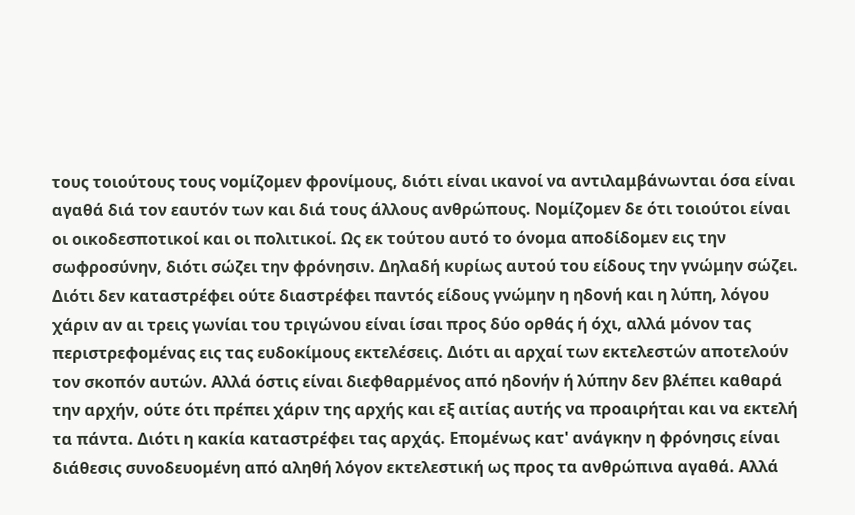τους τοιούτους τους νομίζομεν φρονίμους, διότι είναι ικανοί να αντιλαμβάνωνται όσα είναι αγαθά διά τον εαυτόν των και διά τους άλλους ανθρώπους. Νομίζομεν δε ότι τοιούτοι είναι οι οικοδεσποτικοί και οι πολιτικοί. Ως εκ τούτου αυτό το όνομα αποδίδομεν εις την σωφροσύνην, διότι σώζει την φρόνησιν. Δηλαδή κυρίως αυτού του είδους την γνώμην σώζει. Διότι δεν καταστρέφει ούτε διαστρέφει παντός είδους γνώμην η ηδονή και η λύπη, λόγου χάριν αν αι τρεις γωνίαι του τριγώνου είναι ίσαι προς δύο ορθάς ή όχι, αλλά μόνον τας περιστρεφομένας εις τας ευδοκίμους εκτελέσεις. Διότι αι αρχαί των εκτελεστών αποτελούν τον σκοπόν αυτών. Αλλά όστις είναι διεφθαρμένος από ηδονήν ή λύπην δεν βλέπει καθαρά την αρχήν, ούτε ότι πρέπει χάριν της αρχής και εξ αιτίας αυτής να προαιρήται και να εκτελή τα πάντα. Διότι η κακία καταστρέφει τας αρχάς. Επομένως κατ' ανάγκην η φρόνησις είναι διάθεσις συνοδευομένη από αληθή λόγον εκτελεστική ως προς τα ανθρώπινα αγαθά. Αλλά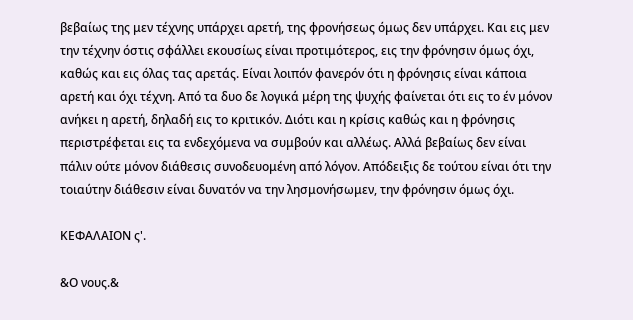βεβαίως της μεν τέχνης υπάρχει αρετή, της φρονήσεως όμως δεν υπάρχει. Και εις μεν την τέχνην όστις σφάλλει εκουσίως είναι προτιμότερος, εις την φρόνησιν όμως όχι, καθώς και εις όλας τας αρετάς. Είναι λοιπόν φανερόν ότι η φρόνησις είναι κάποια αρετή και όχι τέχνη. Από τα δυο δε λογικά μέρη της ψυχής φαίνεται ότι εις το έν μόνον ανήκει η αρετή, δηλαδή εις το κριτικόν. Διότι και η κρίσις καθώς και η φρόνησις περιστρέφεται εις τα ενδεχόμενα να συμβούν και αλλέως. Αλλά βεβαίως δεν είναι πάλιν ούτε μόνον διάθεσις συνοδευομένη από λόγον. Απόδειξις δε τούτου είναι ότι την τοιαύτην διάθεσιν είναι δυνατόν να την λησμονήσωμεν, την φρόνησιν όμως όχι.

ΚΕΦΑΛΑΙΟΝ ς'.

&Ο νους.&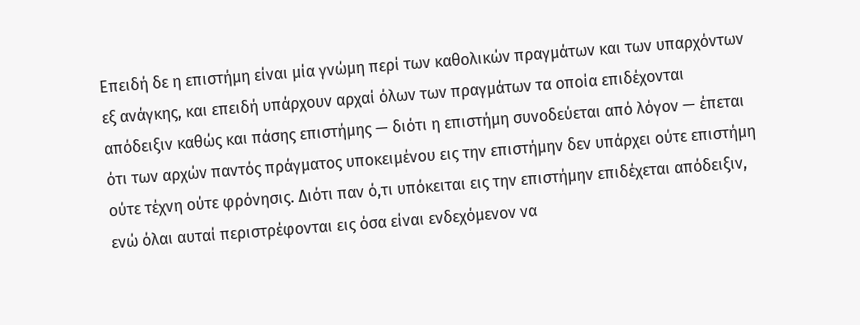Επειδή δε η επιστήμη είναι μία γνώμη περί των καθολικών πραγμάτων και των υπαρχόντων εξ ανάγκης, και επειδή υπάρχουν αρχαί όλων των πραγμάτων τα οποία επιδέχονται απόδειξιν καθώς και πάσης επιστήμης — διότι η επιστήμη συνοδεύεται από λόγον — έπεται ότι των αρχών παντός πράγματος υποκειμένου εις την επιστήμην δεν υπάρχει ούτε επιστήμη ούτε τέχνη ούτε φρόνησις. Διότι παν ό,τι υπόκειται εις την επιστήμην επιδέχεται απόδειξιν, ενώ όλαι αυταί περιστρέφονται εις όσα είναι ενδεχόμενον να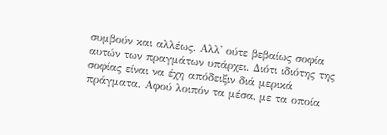συμβούν και αλλέως. Αλλ' ούτε βεβαίως σοφία αυτών των πραγμάτων υπάρχει. Διότι ιδιότης της σοφίας είναι να έχη απόδειξιν διά μερικά πράγματα. Αφού λοιπόν τα μέσα, με τα οποία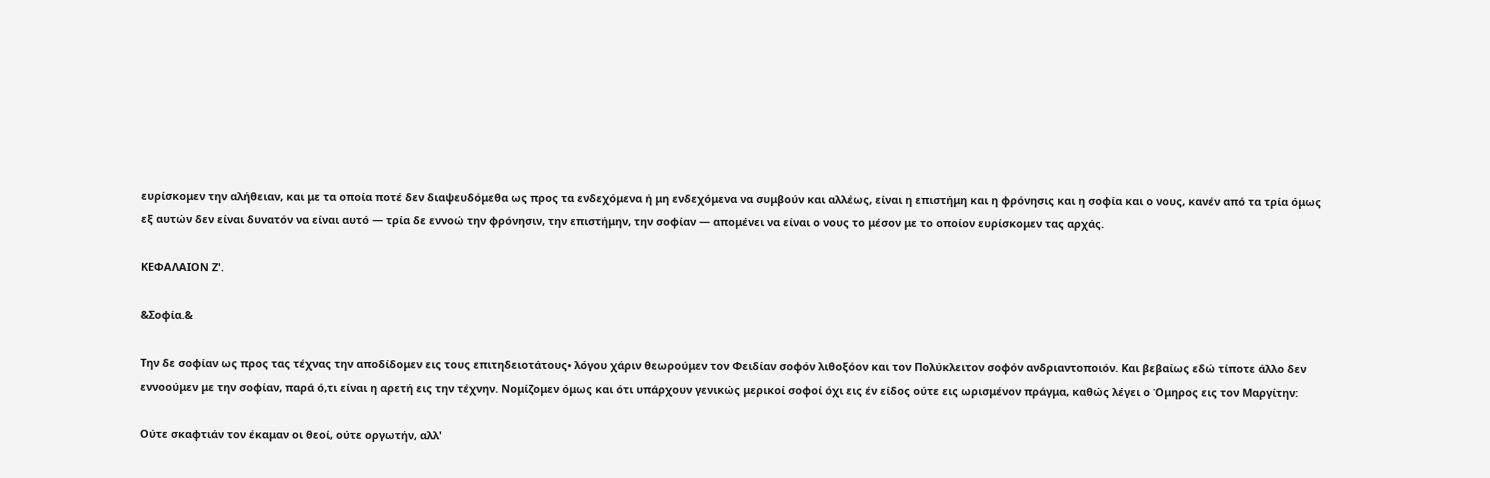ευρίσκομεν την αλήθειαν, και με τα οποία ποτέ δεν διαψευδόμεθα ως προς τα ενδεχόμενα ή μη ενδεχόμενα να συμβούν και αλλέως, είναι η επιστήμη και η φρόνησις και η σοφία και ο νους, κανέν από τα τρία όμως εξ αυτών δεν είναι δυνατόν να είναι αυτό — τρία δε εννοώ την φρόνησιν, την επιστήμην, την σοφίαν — απομένει να είναι ο νους το μέσον με το οποίον ευρίσκομεν τας αρχάς.

ΚΕΦΑΛΑΙΟΝ Ζ'.

&Σοφία.&

Την δε σοφίαν ως προς τας τέχνας την αποδίδομεν εις τους επιτηδειοτάτους• λόγου χάριν θεωρούμεν τον Φειδίαν σοφόν λιθοξόον και τον Πολύκλειτον σοφόν ανδριαντοποιόν. Και βεβαίως εδώ τίποτε άλλο δεν εννοούμεν με την σοφίαν, παρά ό,τι είναι η αρετή εις την τέχνην. Νομίζομεν όμως και ότι υπάρχουν γενικώς μερικοί σοφοί όχι εις έν είδος ούτε εις ωρισμένον πράγμα, καθώς λέγει ο Όμηρος εις τον Μαργίτην:

Ούτε σκαφτιάν τον έκαμαν οι θεοί, ούτε οργωτήν, αλλ'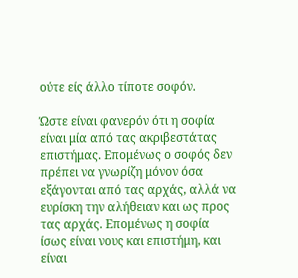ούτε είς άλλο τίποτε σοφόν.

Ώστε είναι φανερόν ότι η σοφία είναι μία από τας ακριβεστάτας επιστήμας. Επομένως ο σοφός δεν πρέπει να γνωρίζη μόνον όσα εξάγονται από τας αρχάς, αλλά να ευρίσκη την αλήθειαν και ως προς τας αρχάς. Επομένως η σοφία ίσως είναι νους και επιστήμη, και είναι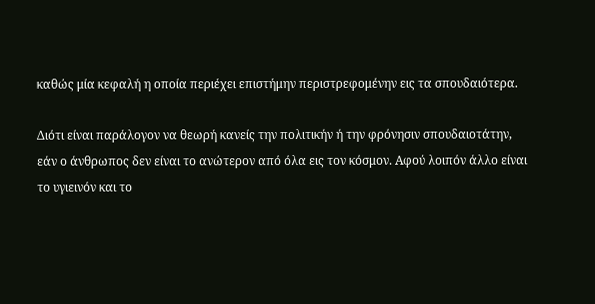καθώς μία κεφαλή η οποία περιέχει επιστήμην περιστρεφομένην εις τα σπουδαιότερα.

Διότι είναι παράλογον να θεωρή κανείς την πολιτικήν ή την φρόνησιν σπουδαιοτάτην, εάν ο άνθρωπος δεν είναι το ανώτερον από όλα εις τον κόσμον. Αφού λοιπόν άλλο είναι το υγιεινόν και το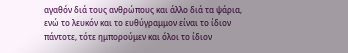αγαθόν διά τους ανθρώπους και άλλο διά τα ψάρια, ενώ το λευκόν και το ευθύγραμμον είναι το ίδιον πάντοτε, τότε ημπορούμεν και όλοι το ίδιον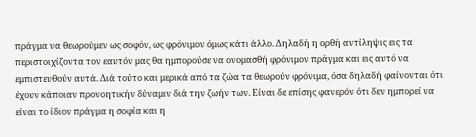πράγμα να θεωρούμεν ως σοφόν, ως φρόνιμον όμως κάτι άλλο. Δηλαδή η ορθή αντίληψις εις τα περιστοιχίζοντα τον εαυτόν μας θα ημπορούσε να ονομασθή φρόνιμον πράγμα και εις αυτό να εμπιστευθούν αυτά. Διά τούτο και μερικά από τα ζώα τα θεωρούν φρόνιμα, όσα δηλαδή φαίνονται ότι έχουν κάποιαν προνοητικήν δύναμιν διά την ζωήν των. Είναι δε επίσης φανερόν ότι δεν ημπορεί να είναι το ίδιον πράγμα η σοφία και η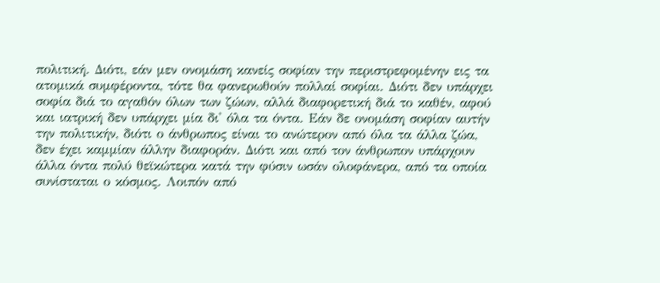πολιτική. Διότι, εάν μεν ονομάση κανείς σοφίαν την περιστρεφομένην εις τα ατομικά συμφέροντα, τότε θα φανερωθούν πολλαί σοφίαι. Διότι δεν υπάρχει σοφία διά το αγαθόν όλων των ζώων, αλλά διαφορετική διά το καθέν, αφού και ιατρική δεν υπάρχει μία δι' όλα τα όντα. Εάν δε ονομάση σοφίαν αυτήν την πολιτικήν, διότι ο άνθρωπος είναι το ανώτερον από όλα τα άλλα ζώα, δεν έχει καμμίαν άλλην διαφοράν. Διότι και από τον άνθρωπον υπάρχουν άλλα όντα πολύ θεϊκώτερα κατά την φύσιν ωσάν ολοφάνερα, από τα οποία συνίσταται ο κόσμος. Λοιπόν από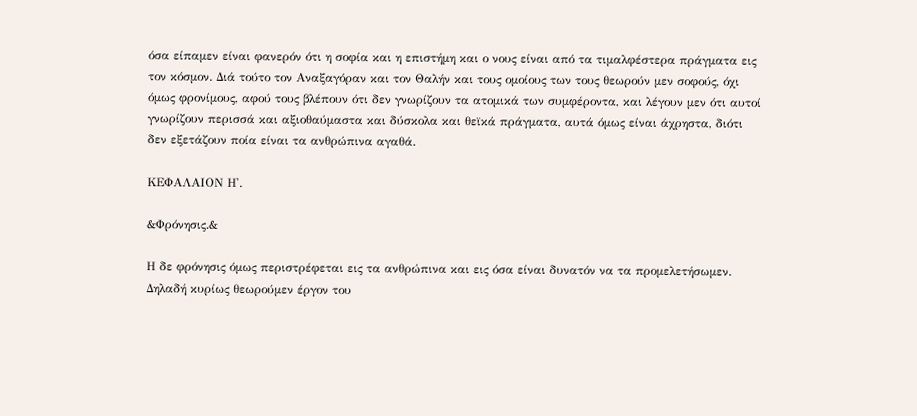όσα είπαμεν είναι φανερόν ότι η σοφία και η επιστήμη και ο νους είναι από τα τιμαλφέστερα πράγματα εις τον κόσμον. Διά τούτο τον Αναξαγόραν και τον Θαλήν και τους ομοίους των τους θεωρούν μεν σοφούς, όχι όμως φρονίμους, αφού τους βλέπουν ότι δεν γνωρίζουν τα ατομικά των συμφέροντα, και λέγουν μεν ότι αυτοί γνωρίζουν περισσά και αξιοθαύμαστα και δύσκολα και θεϊκά πράγματα, αυτά όμως είναι άχρηστα, διότι δεν εξετάζουν ποία είναι τα ανθρώπινα αγαθά.

ΚΕΦΑΛΑΙΟΝ Η'.

&Φρόνησις.&

Η δε φρόνησις όμως περιστρέφεται εις τα ανθρώπινα και εις όσα είναι δυνατόν να τα προμελετήσωμεν. Δηλαδή κυρίως θεωρούμεν έργον του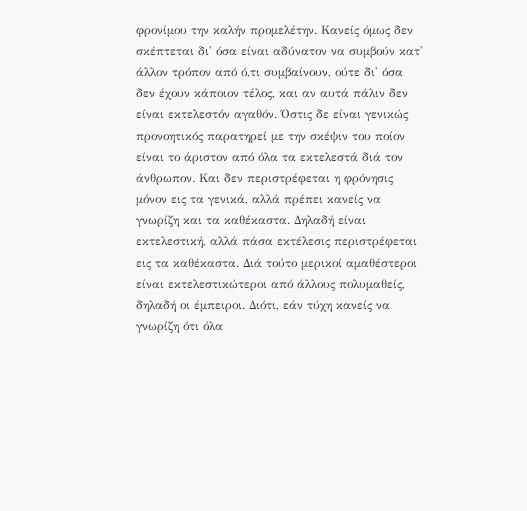φρονίμου την καλήν προμελέτην. Κανείς όμως δεν σκέπτεται δι' όσα είναι αδύνατον να συμβούν κατ' άλλον τρόπον από ό,τι συμβαίνουν, ούτε δι' όσα δεν έχουν κάποιον τέλος, και αν αυτά πάλιν δεν είναι εκτελεστόν αγαθόν. Όστις δε είναι γενικώς προνοητικός παρατηρεί με την σκέψιν του ποίον είναι το άριστον από όλα τα εκτελεστά διά τον άνθρωπον. Και δεν περιστρέφεται η φρόνησις μόνον εις τα γενικά, αλλά πρέπει κανείς να γνωρίζη και τα καθέκαστα. Δηλαδή είναι εκτελεστική, αλλά πάσα εκτέλεσις περιστρέφεται εις τα καθέκαστα. Διά τούτο μερικοί αμαθέστεροι είναι εκτελεστικώτεροι από άλλους πολυμαθείς, δηλαδή οι έμπειροι. Διότι, εάν τύχη κανείς να γνωρίζη ότι όλα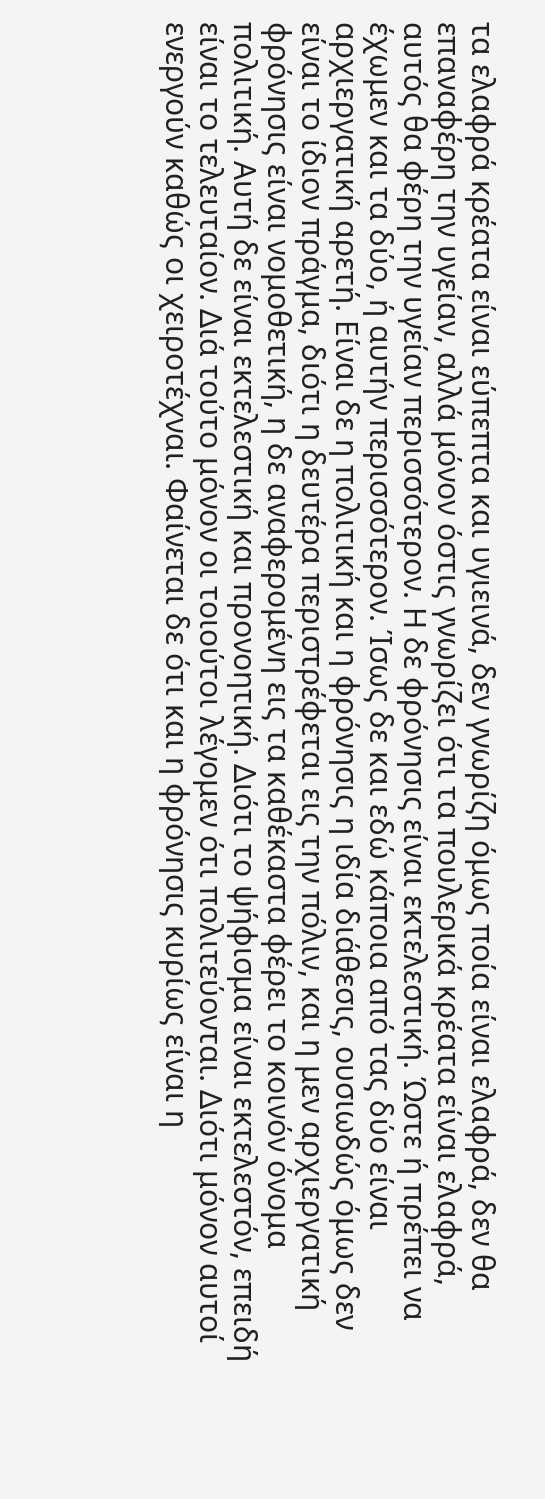τα ελαφρά κρέατα είναι εύπεπτα και υγιεινά, δεν γνωρίζη όμως ποία είναι ελαφρά, δεν θα επαναφέρη την υγείαν, αλλά μόνον όστις γνωρίζει ότι τα πουλερικά κρέατα είναι ελαφρά, αυτός θα φέρη την υγείαν περισσότερον. Η δε φρόνησις είναι εκτελεστική. Ώστε ή πρέπει να έχωμεν και τα δύο, ή αυτήν περισσότερον. Ίσως δε και εδώ κάποια από τας δύο είναι αρχιεργατική αρετή. Είναι δε η πολιτική και η φρόνησις η ιδία διάθεσις, ουσιωδώς όμως δεν είναι το ίδιον πράγμα, διότι η δευτέρα περιστρέφεται εις την πόλιν, και η μεν αρχιεργατική φρόνησις είναι νομοθετική, η δε αναφερομένη εις τα καθέκαστα φέρει το κοινόν όνομα πολιτική. Αυτή δε είναι εκτελεστική και προνοητική. Διότι το ψήφισμα είναι εκτελεστόν, επειδή είναι το τελευταίον. Διά τούτο μόνον οι τοιούτοι λέγομεν ότι πολιτεύονται. Διότι μόνον αυτοί ενεργούν καθώς οι χειροτέχναι. Φαίνεται δε ότι και η φρόνησις κυρίως είναι η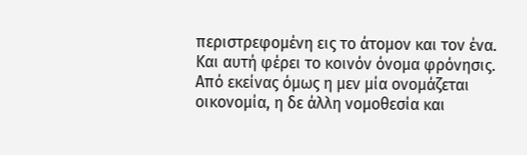περιστρεφομένη εις το άτομον και τον ένα. Και αυτή φέρει το κοινόν όνομα φρόνησις. Από εκείνας όμως η μεν μία ονομάζεται οικονομία, η δε άλλη νομοθεσία και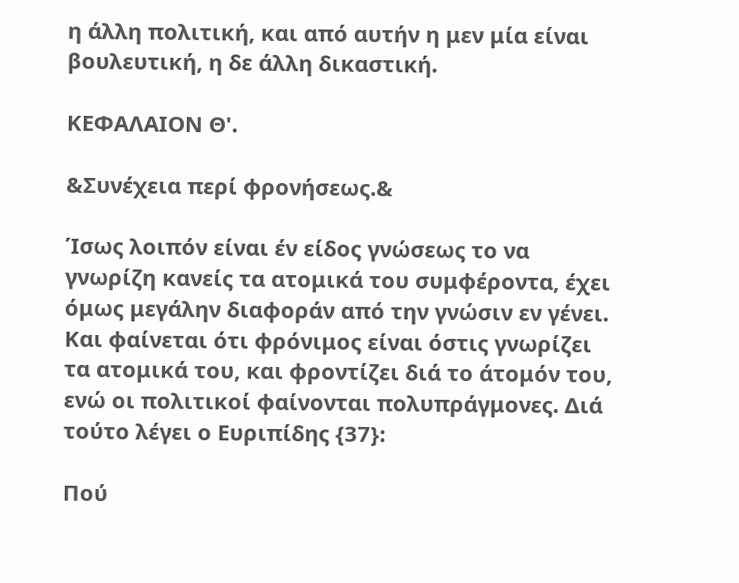η άλλη πολιτική, και από αυτήν η μεν μία είναι βουλευτική, η δε άλλη δικαστική.

ΚΕΦΑΛΑΙΟΝ Θ'.

&Συνέχεια περί φρονήσεως.&

Ίσως λοιπόν είναι έν είδος γνώσεως το να γνωρίζη κανείς τα ατομικά του συμφέροντα, έχει όμως μεγάλην διαφοράν από την γνώσιν εν γένει. Και φαίνεται ότι φρόνιμος είναι όστις γνωρίζει τα ατομικά του, και φροντίζει διά το άτομόν του, ενώ οι πολιτικοί φαίνονται πολυπράγμονες. Διά τούτο λέγει ο Ευριπίδης {37}:

Πού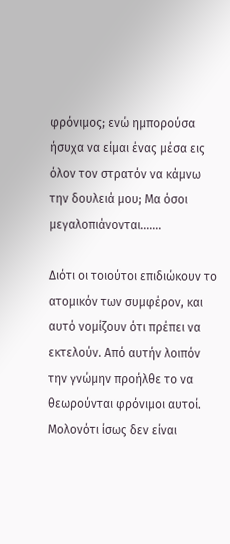φρόνιμος; ενώ ημπορούσα ήσυχα να είμαι ένας μέσα εις όλον τον στρατόν να κάμνω την δουλειά μου; Μα όσοι μεγαλοπιάνονται.......

Διότι οι τοιούτοι επιδιώκουν το ατομικόν των συμφέρον, και αυτό νομίζουν ότι πρέπει να εκτελούν. Από αυτήν λοιπόν την γνώμην προήλθε το να θεωρούνται φρόνιμοι αυτοί. Μολονότι ίσως δεν είναι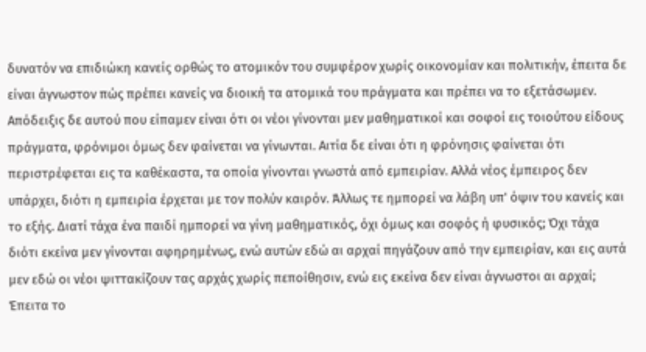δυνατόν να επιδιώκη κανείς ορθώς το ατομικόν του συμφέρον χωρίς οικονομίαν και πολιτικήν, έπειτα δε είναι άγνωστον πώς πρέπει κανείς να διοική τα ατομικά του πράγματα και πρέπει να το εξετάσωμεν. Απόδειξις δε αυτού που είπαμεν είναι ότι οι νέοι γίνονται μεν μαθηματικοί και σοφοί εις τοιούτου είδους πράγματα, φρόνιμοι όμως δεν φαίνεται να γίνωνται. Αιτία δε είναι ότι η φρόνησις φαίνεται ότι περιστρέφεται εις τα καθέκαστα, τα οποία γίνονται γνωστά από εμπειρίαν. Αλλά νέος έμπειρος δεν υπάρχει, διότι η εμπειρία έρχεται με τον πολύν καιρόν. Άλλως τε ημπορεί να λάβη υπ' όψιν του κανείς και το εξής. Διατί τάχα ένα παιδί ημπορεί να γίνη μαθηματικός, όχι όμως και σοφός ή φυσικός; Όχι τάχα διότι εκείνα μεν γίνονται αφηρημένως, ενώ αυτών εδώ αι αρχαί πηγάζουν από την εμπειρίαν, και εις αυτά μεν εδώ οι νέοι ψιττακίζουν τας αρχάς χωρίς πεποίθησιν, ενώ εις εκείνα δεν είναι άγνωστοι αι αρχαί; Έπειτα το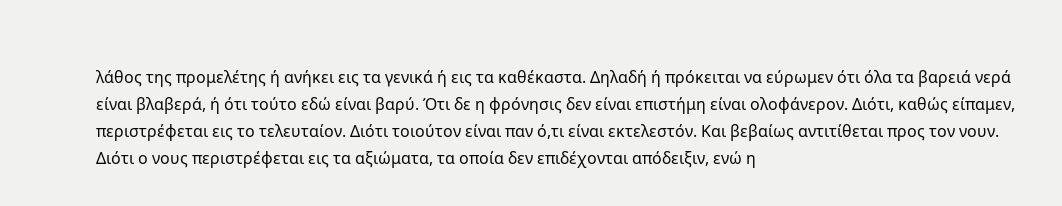λάθος της προμελέτης ή ανήκει εις τα γενικά ή εις τα καθέκαστα. Δηλαδή ή πρόκειται να εύρωμεν ότι όλα τα βαρειά νερά είναι βλαβερά, ή ότι τούτο εδώ είναι βαρύ. Ότι δε η φρόνησις δεν είναι επιστήμη είναι ολοφάνερον. Διότι, καθώς είπαμεν, περιστρέφεται εις το τελευταίον. Διότι τοιούτον είναι παν ό,τι είναι εκτελεστόν. Και βεβαίως αντιτίθεται προς τον νουν. Διότι ο νους περιστρέφεται εις τα αξιώματα, τα οποία δεν επιδέχονται απόδειξιν, ενώ η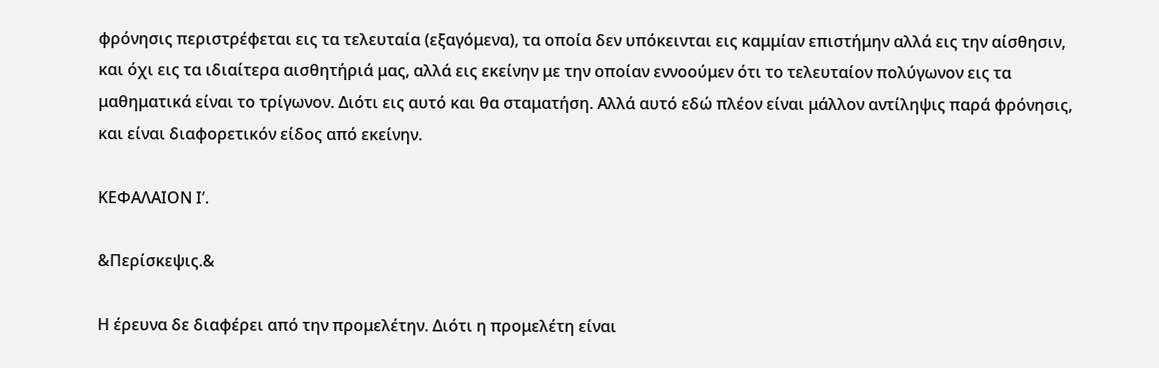φρόνησις περιστρέφεται εις τα τελευταία (εξαγόμενα), τα οποία δεν υπόκεινται εις καμμίαν επιστήμην αλλά εις την αίσθησιν, και όχι εις τα ιδιαίτερα αισθητήριά μας, αλλά εις εκείνην με την οποίαν εννοούμεν ότι το τελευταίον πολύγωνον εις τα μαθηματικά είναι το τρίγωνον. Διότι εις αυτό και θα σταματήση. Αλλά αυτό εδώ πλέον είναι μάλλον αντίληψις παρά φρόνησις, και είναι διαφορετικόν είδος από εκείνην.

ΚΕΦΑΛΑΙΟΝ Ι’.

&Περίσκεψις.&

Η έρευνα δε διαφέρει από την προμελέτην. Διότι η προμελέτη είναι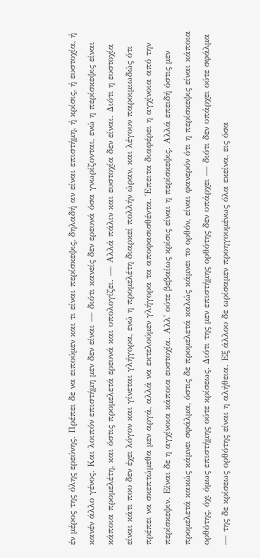έν μέρος της όλης ερεύνης. Πρέπει δε να ειπούμεν και τι είναι περίσκεψις, δηλαδή αν είναι επιστήμη, ή κρίσις, ή ευστοχία, ή κανέν άλλο γένος. Και λοιπόν επιστήμη μεν δεν είναι — διότι κανείς δεν ερευνά όσα γνωρίζονται, ενώ η περίσκεψις είναι κάποια προμελέτη, και όστις προμελετά ερευνά και υπολογίζει. — Αλλά πάλιν και ευστοχία δεν είναι. Διότι η ευστοχία είναι κάτι που δεν έχει λόγον και γίνεται γλήγορα, ενώ η προμελέτη διαρκεί πολλήν ώραν, και λέγουν παροιμιωδώς ότι πρέπει να σκεπτώμεθα μεν αργά, αλλά να εκτελούμεν γλήγορα τα αποφασισθέντα. Έπειτα διαφέρει η αγχίνοια από την περίσκεψιν. Είναι δε η αγχίνοια κάποια ευστοχία. Αλλ' ούτε βεβαίως κρίσις είναι η περίσκεψις. Αλλά επειδή όστις μεν προμελετά κακώς κάμνει σφάλμα, όστις δε προμελετά καλώς κάμνει το ορθόν, είναι φανερόν ότι η περίσκεψις είναι κάποια ορθότης, όχι όμως επιστήμης ούτε κρίσεως. Διότι της μεν επιστήμης ορθότης δεν υπάρχει — διότι δεν υπάρχει ούτε σφάλμα — της δε κρίσεως ορθότης είναι η αλήθεια. Εξ άλλου δε ωρίσαμεν προηγουμένως όλα εκείνα, εις όσα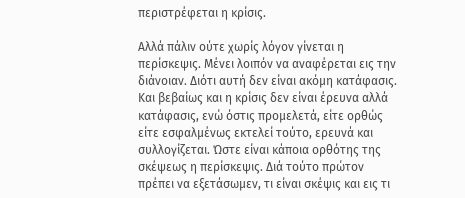περιστρέφεται η κρίσις.

Αλλά πάλιν ούτε χωρίς λόγον γίνεται η περίσκεψις. Μένει λοιπόν να αναφέρεται εις την διάνοιαν. Διότι αυτή δεν είναι ακόμη κατάφασις. Και βεβαίως και η κρίσις δεν είναι έρευνα αλλά κατάφασις, ενώ όστις προμελετά, είτε ορθώς είτε εσφαλμένως εκτελεί τούτο, ερευνά και συλλογίζεται. Ώστε είναι κάποια ορθότης της σκέψεως η περίσκεψις. Διά τούτο πρώτον πρέπει να εξετάσωμεν, τι είναι σκέψις και εις τι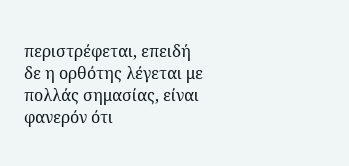περιστρέφεται, επειδή δε η ορθότης λέγεται με πολλάς σημασίας, είναι φανερόν ότι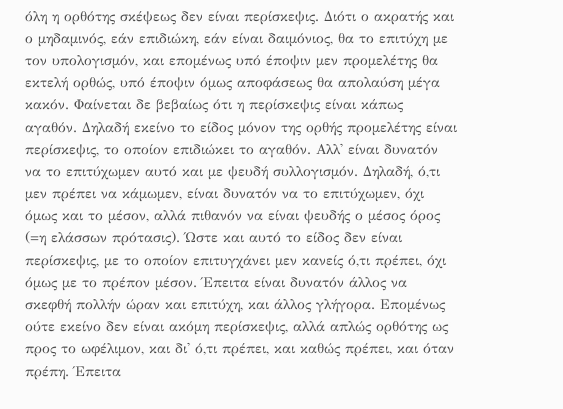όλη η ορθότης σκέψεως δεν είναι περίσκεψις. Διότι ο ακρατής και ο μηδαμινός, εάν επιδιώκη, εάν είναι δαιμόνιος, θα το επιτύχη με τον υπολογισμόν, και επομένως υπό έποψιν μεν προμελέτης θα εκτελή ορθώς, υπό έποψιν όμως αποφάσεως θα απολαύση μέγα κακόν. Φαίνεται δε βεβαίως ότι η περίσκεψις είναι κάπως αγαθόν. Δηλαδή εκείνο το είδος μόνον της ορθής προμελέτης είναι περίσκεψις, το οποίον επιδιώκει το αγαθόν. Αλλ' είναι δυνατόν να το επιτύχωμεν αυτό και με ψευδή συλλογισμόν. Δηλαδή, ό,τι μεν πρέπει να κάμωμεν, είναι δυνατόν να το επιτύχωμεν, όχι όμως και το μέσον, αλλά πιθανόν να είναι ψευδής ο μέσος όρος (=η ελάσσων πρότασις). Ώστε και αυτό το είδος δεν είναι περίσκεψις, με το οποίον επιτυγχάνει μεν κανείς ό,τι πρέπει, όχι όμως με το πρέπον μέσον. Έπειτα είναι δυνατόν άλλος να σκεφθή πολλήν ώραν και επιτύχη, και άλλος γλήγορα. Επομένως ούτε εκείνο δεν είναι ακόμη περίσκεψις, αλλά απλώς ορθότης ως προς το ωφέλιμον, και δι' ό,τι πρέπει, και καθώς πρέπει, και όταν πρέπη. Έπειτα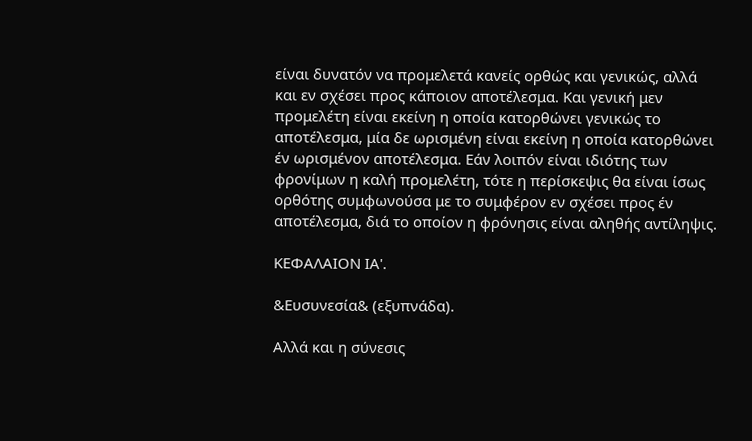είναι δυνατόν να προμελετά κανείς ορθώς και γενικώς, αλλά και εν σχέσει προς κάποιον αποτέλεσμα. Και γενική μεν προμελέτη είναι εκείνη η οποία κατορθώνει γενικώς το αποτέλεσμα, μία δε ωρισμένη είναι εκείνη η οποία κατορθώνει έν ωρισμένον αποτέλεσμα. Εάν λοιπόν είναι ιδιότης των φρονίμων η καλή προμελέτη, τότε η περίσκεψις θα είναι ίσως ορθότης συμφωνούσα με το συμφέρον εν σχέσει προς έν αποτέλεσμα, διά το οποίον η φρόνησις είναι αληθής αντίληψις.

ΚΕΦΑΛΑΙΟΝ ΙΑ'.

&Ευσυνεσία& (εξυπνάδα).

Αλλά και η σύνεσις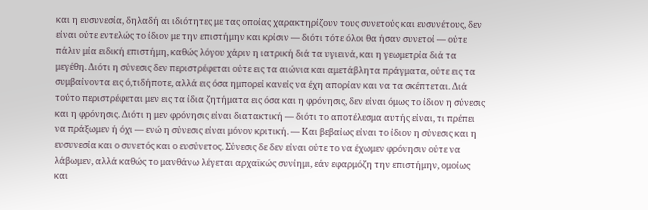και η ευσυνεσία, δηλαδή αι ιδιότητες με τας οποίας χαρακτηρίζουν τους συνετούς και ευσυνέτους, δεν είναι ούτε εντελώς το ίδιον με την επιστήμην και κρίσιν — διότι τότε όλοι θα ήσαν συνετοί — ούτε πάλιν μία ειδική επιστήμη, καθώς λόγου χάριν η ιατρική διά τα υγιεινά, και η γεωμετρία διά τα μεγέθη. Διότι η σύνεσις δεν περιστρέφεται ούτε εις τα αιώνια και αμετάβλητα πράγματα, ούτε εις τα συμβαίνοντα εις ό,τιδήποτε, αλλά εις όσα ημπορεί κανείς να έχη απορίαν και να τα σκέπτεται. Διά τούτο περιστρέφεται μεν εις τα ίδια ζητήματα εις όσα και η φρόνησις, δεν είναι όμως το ίδιον η σύνεσις και η φρόνησις. Διότι η μεν φρόνησις είναι διατακτική — διότι το αποτέλεσμα αυτής είναι, τι πρέπει να πράξωμεν ή όχι — ενώ η σύνεσις είναι μόνον κριτική. — Και βεβαίως είναι το ίδιον η σύνεσις και η ευσυνεσία και ο συνετός και ο ευσύνετος. Σύνεσις δε δεν είναι ούτε το να έχωμεν φρόνησιν ούτε να λάβωμεν, αλλά καθώς το μανθάνω λέγεται αρχαϊκώς συνίημι, εάν εφαρμόζη την επιστήμην, ομοίως και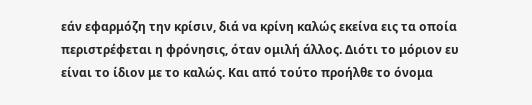εάν εφαρμόζη την κρίσιν, διά να κρίνη καλώς εκείνα εις τα οποία περιστρέφεται η φρόνησις, όταν ομιλή άλλος. Διότι το μόριον ευ είναι το ίδιον με το καλώς. Και από τούτο προήλθε το όνομα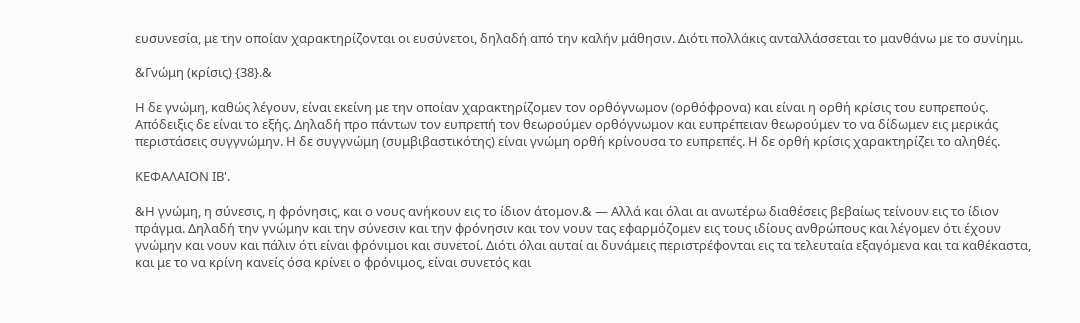ευσυνεσία, με την οποίαν χαρακτηρίζονται οι ευσύνετοι, δηλαδή από την καλήν μάθησιν. Διότι πολλάκις ανταλλάσσεται το μανθάνω με το συνίημι.

&Γνώμη (κρίσις) {38}.&

Η δε γνώμη, καθώς λέγουν, είναι εκείνη με την οποίαν χαρακτηρίζομεν τον ορθόγνωμον (ορθόφρονα) και είναι η ορθή κρίσις του ευπρεπούς. Απόδειξις δε είναι το εξής. Δηλαδή προ πάντων τον ευπρεπή τον θεωρούμεν ορθόγνωμον και ευπρέπειαν θεωρούμεν το να δίδωμεν εις μερικάς περιστάσεις συγγνώμην. Η δε συγγνώμη (συμβιβαστικότης) είναι γνώμη ορθή κρίνουσα το ευπρεπές. Η δε ορθή κρίσις χαρακτηρίζει το αληθές.

ΚΕΦΑΛΑΙΟΝ ΙΒ'.

&Η γνώμη, η σύνεσις, η φρόνησις, και ο νους ανήκουν εις το ίδιον άτομον.& — Αλλά και όλαι αι ανωτέρω διαθέσεις βεβαίως τείνουν εις το ίδιον πράγμα. Δηλαδή την γνώμην και την σύνεσιν και την φρόνησιν και τον νουν τας εφαρμόζομεν εις τους ιδίους ανθρώπους και λέγομεν ότι έχουν γνώμην και νουν και πάλιν ότι είναι φρόνιμοι και συνετοί. Διότι όλαι αυταί αι δυνάμεις περιστρέφονται εις τα τελευταία εξαγόμενα και τα καθέκαστα, και με το να κρίνη κανείς όσα κρίνει ο φρόνιμος, είναι συνετός και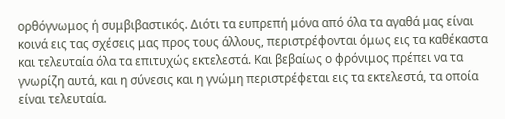ορθόγνωμος ή συμβιβαστικός. Διότι τα ευπρεπή μόνα από όλα τα αγαθά μας είναι κοινά εις τας σχέσεις μας προς τους άλλους, περιστρέφονται όμως εις τα καθέκαστα και τελευταία όλα τα επιτυχώς εκτελεστά. Και βεβαίως ο φρόνιμος πρέπει να τα γνωρίζη αυτά, και η σύνεσις και η γνώμη περιστρέφεται εις τα εκτελεστά, τα οποία είναι τελευταία.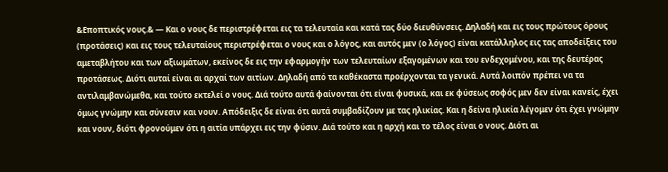&Εποπτικός νους.& — Και ο νους δε περιστρέφεται εις τα τελευταία και κατά τας δύο διευθύνσεις. Δηλαδή και εις τους πρώτους όρους (προτάσεις) και εις τους τελευταίους περιστρέφεται ο νους και ο λόγος, και αυτός μεν (ο λόγος) είναι κατάλληλος εις τας αποδείξεις του αμεταβλήτου και των αξιωμάτων, εκείνος δε εις την εφαρμογήν των τελευταίων εξαγομένων και του ενδεχομένου, και της δευτέρας προτάσεως. Διότι αυταί είναι αι αρχαί των αιτίων. Δηλαδή από τα καθέκαστα προέρχονται τα γενικά. Αυτά λοιπόν πρέπει να τα αντιλαμβανώμεθα, και τούτο εκτελεί ο νους. Διά τούτο αυτά φαίνονται ότι είναι φυσικά, και εκ φύσεως σοφός μεν δεν είναι κανείς, έχει όμως γνώμην και σύνεσιν και νουν. Απόδειξις δε είναι ότι αυτά συμβαδίζουν με τας ηλικίας. Και η δείνα ηλικία λέγομεν ότι έχει γνώμην και νουν, διότι φρονούμεν ότι η αιτία υπάρχει εις την φύσιν. Διά τούτο και η αρχή και το τέλος είναι ο νους. Διότι αι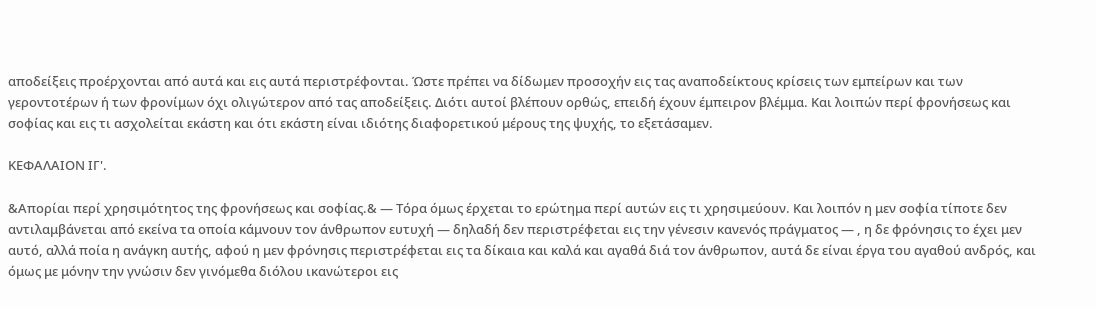αποδείξεις προέρχονται από αυτά και εις αυτά περιστρέφονται. Ώστε πρέπει να δίδωμεν προσοχήν εις τας αναποδείκτους κρίσεις των εμπείρων και των γεροντοτέρων ή των φρονίμων όχι ολιγώτερον από τας αποδείξεις. Διότι αυτοί βλέπουν ορθώς, επειδή έχουν έμπειρον βλέμμα. Και λοιπών περί φρονήσεως και σοφίας και εις τι ασχολείται εκάστη και ότι εκάστη είναι ιδιότης διαφορετικού μέρους της ψυχής, το εξετάσαμεν.

ΚΕΦΑΛΑΙΟΝ ΙΓ'.

&Απορίαι περί χρησιμότητος της φρονήσεως και σοφίας.& — Τόρα όμως έρχεται το ερώτημα περί αυτών εις τι χρησιμεύουν. Και λοιπόν η μεν σοφία τίποτε δεν αντιλαμβάνεται από εκείνα τα οποία κάμνουν τον άνθρωπον ευτυχή — δηλαδή δεν περιστρέφεται εις την γένεσιν κανενός πράγματος — , η δε φρόνησις το έχει μεν αυτό, αλλά ποία η ανάγκη αυτής, αφού η μεν φρόνησις περιστρέφεται εις τα δίκαια και καλά και αγαθά διά τον άνθρωπον, αυτά δε είναι έργα του αγαθού ανδρός, και όμως με μόνην την γνώσιν δεν γινόμεθα διόλου ικανώτεροι εις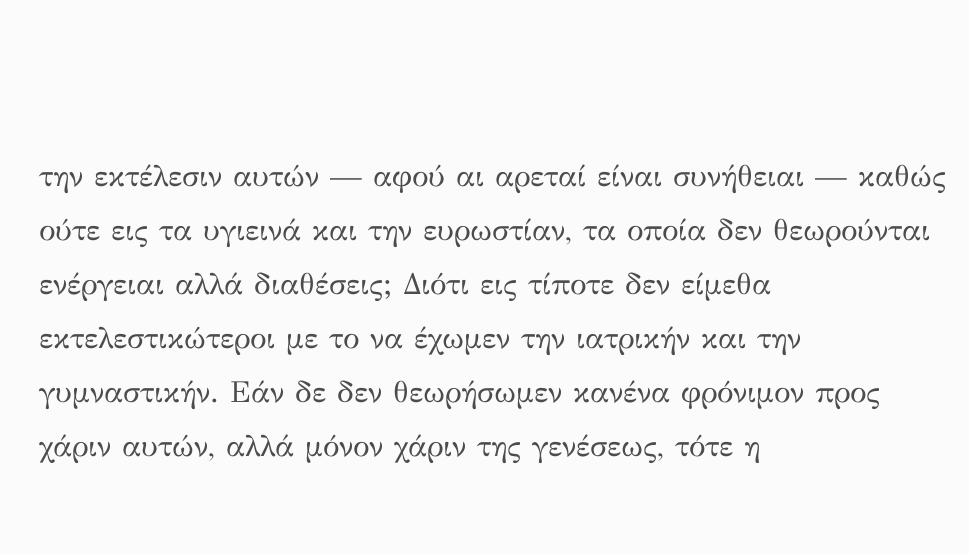την εκτέλεσιν αυτών — αφού αι αρεταί είναι συνήθειαι — καθώς ούτε εις τα υγιεινά και την ευρωστίαν, τα οποία δεν θεωρούνται ενέργειαι αλλά διαθέσεις; Διότι εις τίποτε δεν είμεθα εκτελεστικώτεροι με το να έχωμεν την ιατρικήν και την γυμναστικήν. Εάν δε δεν θεωρήσωμεν κανένα φρόνιμον προς χάριν αυτών, αλλά μόνον χάριν της γενέσεως, τότε η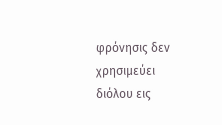φρόνησις δεν χρησιμεύει διόλου εις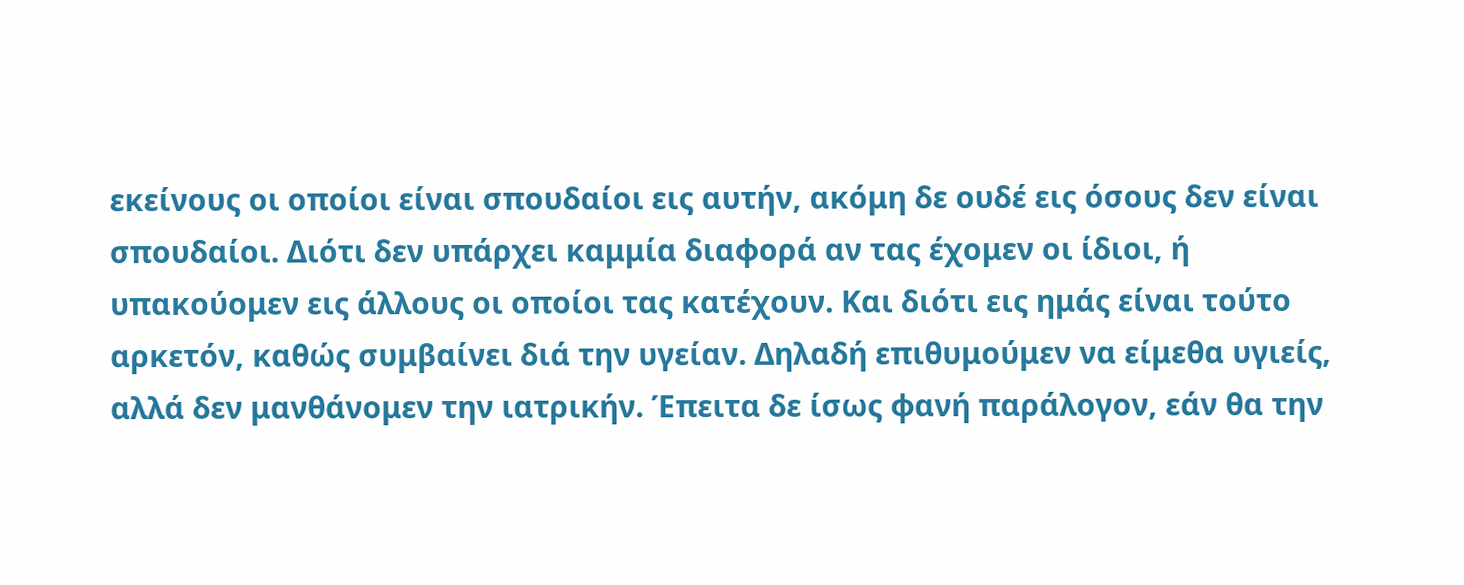εκείνους οι οποίοι είναι σπουδαίοι εις αυτήν, ακόμη δε ουδέ εις όσους δεν είναι σπουδαίοι. Διότι δεν υπάρχει καμμία διαφορά αν τας έχομεν οι ίδιοι, ή υπακούομεν εις άλλους οι οποίοι τας κατέχουν. Και διότι εις ημάς είναι τούτο αρκετόν, καθώς συμβαίνει διά την υγείαν. Δηλαδή επιθυμούμεν να είμεθα υγιείς, αλλά δεν μανθάνομεν την ιατρικήν. Έπειτα δε ίσως φανή παράλογον, εάν θα την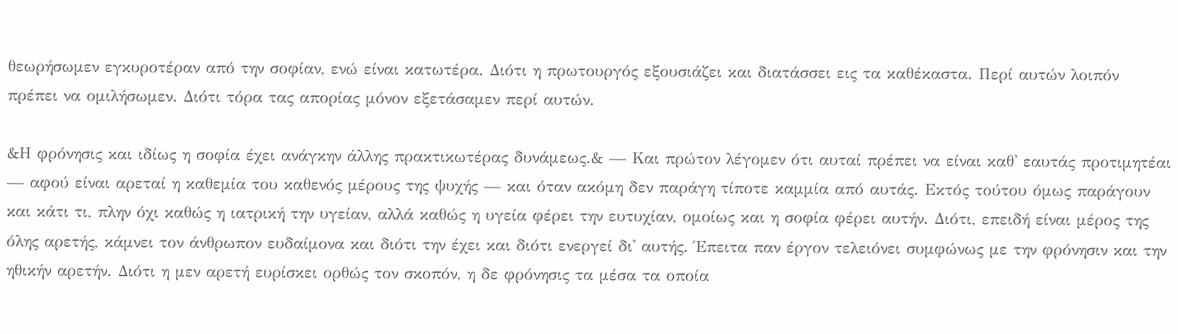θεωρήσωμεν εγκυροτέραν από την σοφίαν, ενώ είναι κατωτέρα. Διότι η πρωτουργός εξουσιάζει και διατάσσει εις τα καθέκαστα. Περί αυτών λοιπόν πρέπει να ομιλήσωμεν. Διότι τόρα τας απορίας μόνον εξετάσαμεν περί αυτών.

&Η φρόνησις και ιδίως η σοφία έχει ανάγκην άλλης πρακτικωτέρας δυνάμεως.& — Και πρώτον λέγομεν ότι αυταί πρέπει να είναι καθ' εαυτάς προτιμητέαι — αφού είναι αρεταί η καθεμία του καθενός μέρους της ψυχής — και όταν ακόμη δεν παράγη τίποτε καμμία από αυτάς. Εκτός τούτου όμως παράγουν και κάτι τι, πλην όχι καθώς η ιατρική την υγείαν, αλλά καθώς η υγεία φέρει την ευτυχίαν, ομοίως και η σοφία φέρει αυτήν. Διότι, επειδή είναι μέρος της όλης αρετής, κάμνει τον άνθρωπον ευδαίμονα και διότι την έχει και διότι ενεργεί δι' αυτής. Έπειτα παν έργον τελειόνει συμφώνως με την φρόνησιν και την ηθικήν αρετήν. Διότι η μεν αρετή ευρίσκει ορθώς τον σκοπόν, η δε φρόνησις τα μέσα τα οποία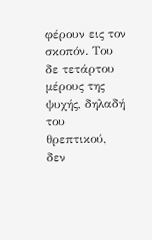φέρουν εις τον σκοπόν. Του δε τετάρτου μέρους της ψυχής, δηλαδή του θρεπτικού, δεν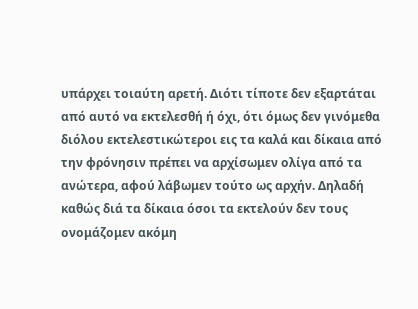υπάρχει τοιαύτη αρετή. Διότι τίποτε δεν εξαρτάται από αυτό να εκτελεσθή ή όχι, ότι όμως δεν γινόμεθα διόλου εκτελεστικώτεροι εις τα καλά και δίκαια από την φρόνησιν πρέπει να αρχίσωμεν ολίγα από τα ανώτερα, αφού λάβωμεν τούτο ως αρχήν. Δηλαδή καθώς διά τα δίκαια όσοι τα εκτελούν δεν τους ονομάζομεν ακόμη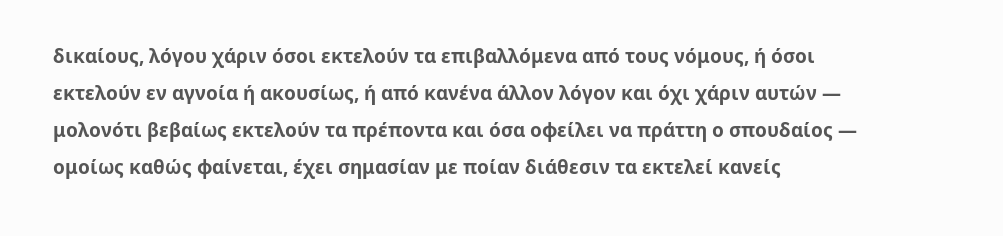δικαίους, λόγου χάριν όσοι εκτελούν τα επιβαλλόμενα από τους νόμους, ή όσοι εκτελούν εν αγνοία ή ακουσίως, ή από κανένα άλλον λόγον και όχι χάριν αυτών — μολονότι βεβαίως εκτελούν τα πρέποντα και όσα οφείλει να πράττη ο σπουδαίος — ομοίως καθώς φαίνεται, έχει σημασίαν με ποίαν διάθεσιν τα εκτελεί κανείς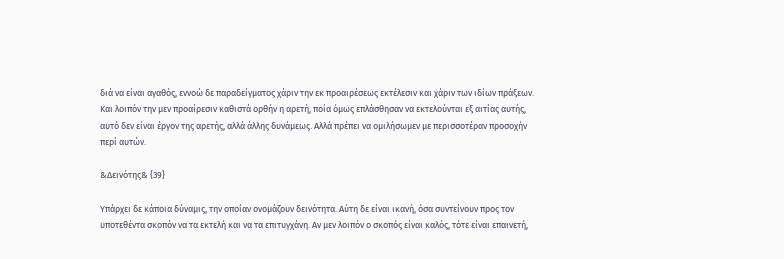διά να είναι αγαθός, εννοώ δε παραδείγματος χάριν την εκ προαιρέσεως εκτέλεσιν και χάριν των ιδίων πράξεων. Και λοιπόν την μεν προαίρεσιν καθιστά ορθήν η αρετή, ποία όμως επλάσθησαν να εκτελούνται εξ αιτίας αυτής, αυτό δεν είναι έργον της αρετής, αλλά άλλης δυνάμεως. Αλλά πρέπει να ομιλήσωμεν με περισσοτέραν προσοχήν περί αυτών.

&Δεινότης& {39}

Υπάρχει δε κάποια δύναμις, την οποίαν ονομάζουν δεινότητα. Αύτη δε είναι ικανή, όσα συντείνουν προς τον υποτεθέντα σκοπόν να τα εκτελή και να τα επιτυγχάνη. Αν μεν λοιπόν ο σκοπός είναι καλός, τότε είναι επαινετή,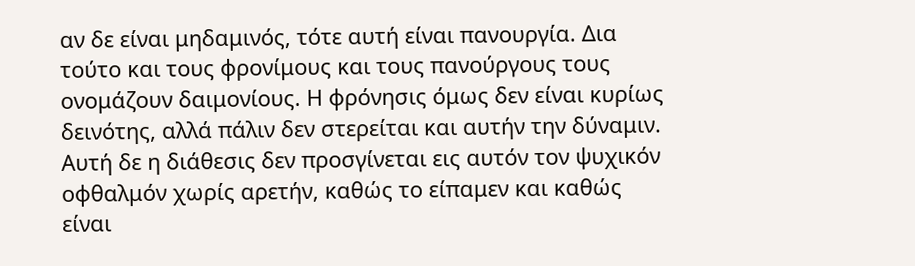αν δε είναι μηδαμινός, τότε αυτή είναι πανουργία. Δια τούτο και τους φρονίμους και τους πανούργους τους ονομάζουν δαιμονίους. Η φρόνησις όμως δεν είναι κυρίως δεινότης, αλλά πάλιν δεν στερείται και αυτήν την δύναμιν. Αυτή δε η διάθεσις δεν προσγίνεται εις αυτόν τον ψυχικόν οφθαλμόν χωρίς αρετήν, καθώς το είπαμεν και καθώς είναι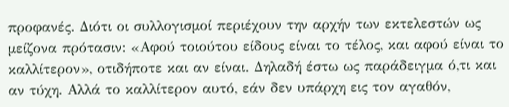προφανές. Διότι οι συλλογισμοί περιέχουν την αρχήν των εκτελεστών ως μείζονα πρότασιν: «Αφού τοιούτου είδους είναι το τέλος, και αφού είναι το καλλίτερον», οτιδήποτε και αν είναι. Δηλαδή έστω ως παράδειγμα ό,τι και αν τύχη. Αλλά το καλλίτερον αυτό, εάν δεν υπάρχη εις τον αγαθόν,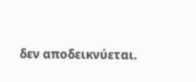δεν αποδεικνύεται.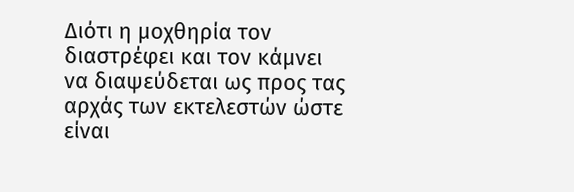Διότι η μοχθηρία τον διαστρέφει και τον κάμνει να διαψεύδεται ως προς τας αρχάς των εκτελεστών ώστε είναι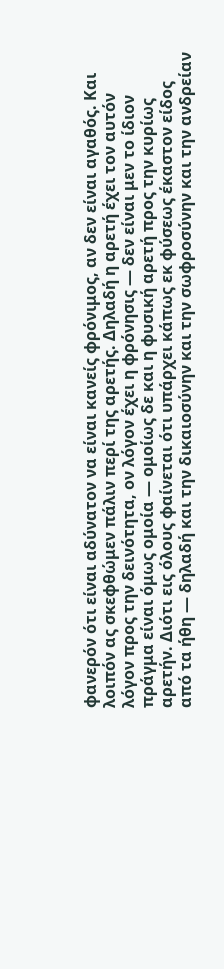φανερόν ότι είναι αδύνατον να είναι κανείς φρόνιμος, αν δεν είναι αγαθός. Και λοιπόν ας σκεφθώμεν πάλιν περί της αρετής. Δηλαδή η αρετή έχει τον αυτόν λόγον προς την δεινότητα, ον λόγον έχει η φρόνησις — δεν είναι μεν το ίδιον πράγμα είναι όμως ομοία — ομοίως δε και η φυσική αρετή προς την κυρίως αρετήν. Διότι εις όλους φαίνεται ότι υπάρχει κάπως εκ φύσεως έκαστον είδος από τα ήθη — δηλαδή και την δικαιοσύνην και την σωφροσύνην και την ανδρείαν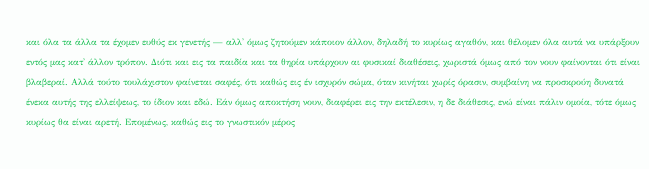και όλα τα άλλα τα έχομεν ευθύς εκ γενετής — αλλ' όμως ζητούμεν κάποιον άλλον, δηλαδή το κυρίως αγαθόν, και θέλομεν όλα αυτά να υπάρξουν εντός μας κατ' άλλον τρόπον. Διότι και εις τα παιδία και τα θηρία υπάρχουν αι φυσικαί διαθέσεις, χωριστά όμως από τον νουν φαίνονται ότι είναι βλαβεραί. Αλλά τούτο τουλάχιστον φαίνεται σαφές, ότι καθώς εις έν ισχυρόν σώμα, όταν κινήται χωρίς όρασιν, συμβαίνη να προσκρούη δυνατά ένεκα αυτής της ελλείψεως, το ίδιον και εδώ. Εάν όμως αποκτήση νουν, διαφέρει εις την εκτέλεσιν, η δε διάθεσις, ενώ είναι πάλιν ομοία, τότε όμως κυρίως θα είναι αρετή. Επομένως, καθώς εις το γνωστικόν μέρος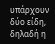υπάρχουν δύο είδη, δηλαδή η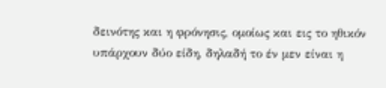δεινότης και η φρόνησις, ομοίως και εις το ηθικόν υπάρχουν δύο είδη, δηλαδή το έν μεν είναι η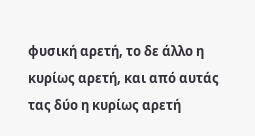φυσική αρετή, το δε άλλο η κυρίως αρετή, και από αυτάς τας δύο η κυρίως αρετή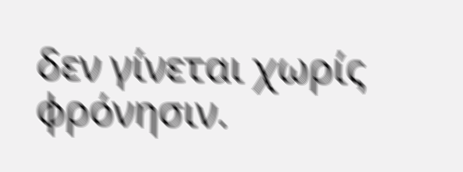δεν γίνεται χωρίς φρόνησιν.